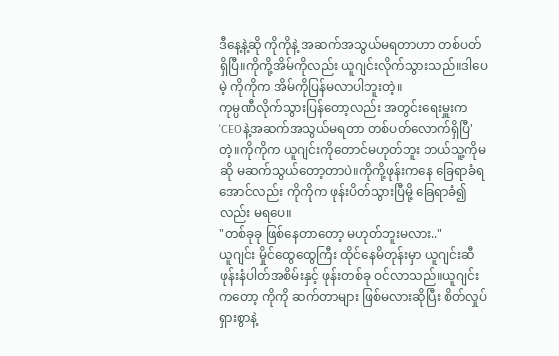ဒီနေ့နဲ့ဆို ကိုကိုနဲ့ အဆက်အသွယ်မရတာဟာ တစ်ပတ်ရှိပြီ။ကိုကို့အိမ်ကိုလည်း ယူဂျင်းလိုက်သွားသည်။ဒါပေမဲ့ ကိုကိုက အိမ်ကိုပြန်မလာပါဘူးတဲ့။
ကုမ္ပဏီလိုက်သွားပြန်တော့လည်း အတွင်းရေးမှူးက 'CEOနဲ့အဆက်အသွယ်မရတာ တစ်ပတ်လောက်ရှိပြီ' တဲ့။ကိုကိုက ယူဂျင်းကိုတောင်မဟုတ်ဘူး ဘယ်သူ့ကိုမဆို မဆက်သွယ်တော့တာပဲ။ကိုကို့ဖုန်းကနေ ခြေရာခံရအောင်လည်း ကိုကိုက ဖုန်းပိတ်သွားပြီမို့ ခြေရာခံ၍လည်း မရပေ။
"တစ်ခုခု ဖြစ်နေတာတော့ မဟုတ်ဘူးမလား.."
ယူဂျင်း မှိုင်ထွေထွေကြီး ထိုင်နေမိတုန်းမှာ ယူဂျင်းဆီ ဖုန်းနံပါတ်အစိမ်းနှင့် ဖုန်းတစ်ခု ဝင်လာသည်။ယူဂျင်းကတော့ ကိုကို ဆက်တာများ ဖြစ်မလားဆိုပြီး စိတ်လှုပ်ရှားစွာနဲ့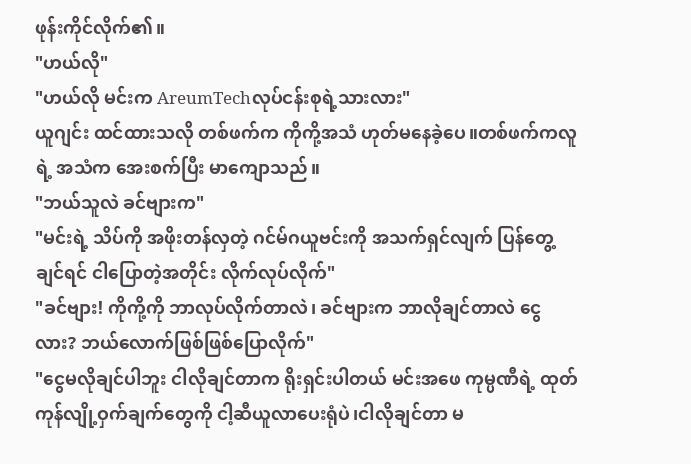ဖုန်းကိုင်လိုက်၏။
"ဟယ်လို"
"ဟယ်လို မင်းက AreumTechလုပ်ငန်းစုရဲ့သားလား"
ယူဂျင်း ထင်ထားသလို တစ်ဖက်က ကိုကို့အသံ ဟုတ်မနေခဲ့ပေ။တစ်ဖက်ကလူရဲ့ အသံက အေးစက်ပြီး မာကျောသည်။
"ဘယ်သူလဲ ခင်ဗျားက"
"မင်းရဲ့ သိပ်ကို အဖိုးတန်လှတဲ့ ဂင်မ်ဂယူဗင်းကို အသက်ရှင်လျက် ပြန်တွေ့ချင်ရင် ငါပြောတဲ့အတိုင်း လိုက်လုပ်လိုက်"
"ခင်ဗျား! ကိုကို့ကို ဘာလုပ်လိုက်တာလဲ၊ ခင်ဗျားက ဘာလိုချင်တာလဲ ငွေလား? ဘယ်လောက်ဖြစ်ဖြစ်ပြောလိုက်"
"ငွေမလိုချင်ပါဘူး ငါလိုချင်တာက ရိုးရှင်းပါတယ် မင်းအဖေ ကုမ္ပဏီရဲ့ ထုတ်ကုန်လျို့ဝှက်ချက်တွေကို ငါ့ဆီယူလာပေးရုံပဲ၊ငါလိုချင်တာ မ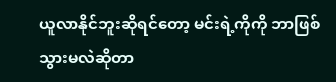ယူလာနိုင်ဘူးဆိုရင်တော့ မင်းရဲ့ကိုကို ဘာဖြစ်သွားမလဲဆိုတာ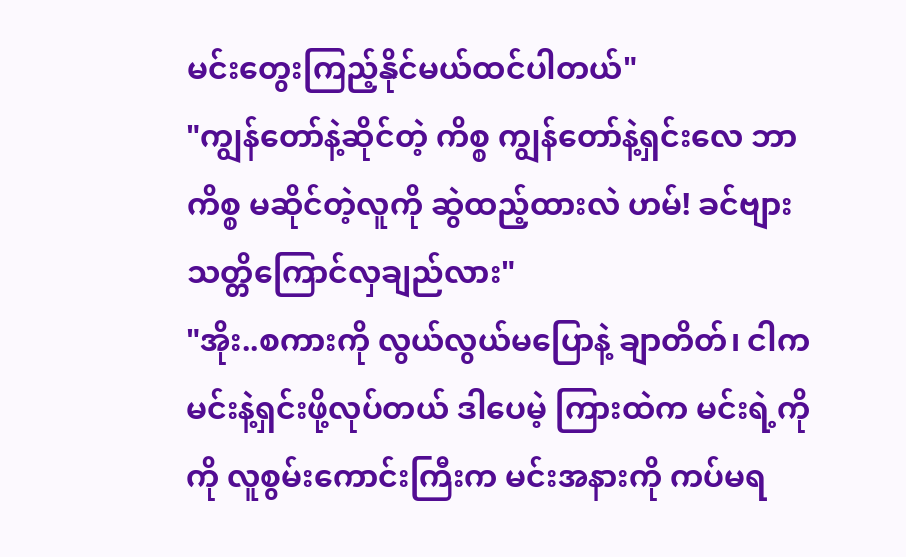မင်းတွေးကြည့်နိုင်မယ်ထင်ပါတယ်"
"ကျွန်တော်နဲ့ဆိုင်တဲ့ ကိစ္စ ကျွန်တော်နဲ့ရှင်းလေ ဘာကိစ္စ မဆိုင်တဲ့လူကို ဆွဲထည့်ထားလဲ ဟမ်! ခင်ဗျား သတ္တိကြောင်လှချည်လား"
"အိုး..စကားကို လွယ်လွယ်မပြောနဲ့ ချာတိတ်၊ ငါက မင်းနဲ့ရှင်းဖို့လုပ်တယ် ဒါပေမဲ့ ကြားထဲက မင်းရဲ့ကိုကို လူစွမ်းကောင်းကြီးက မင်းအနားကို ကပ်မရ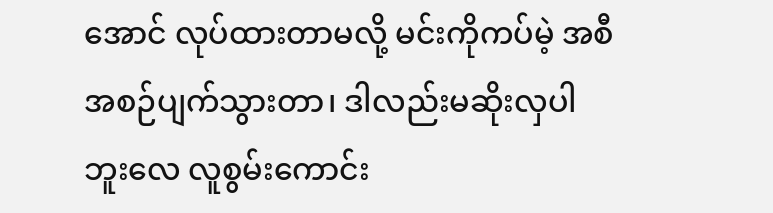အောင် လုပ်ထားတာမလို့ မင်းကိုကပ်မဲ့ အစီအစဉ်ပျက်သွားတာ၊ ဒါလည်းမဆိုးလှပါဘူးလေ လူစွမ်းကောင်း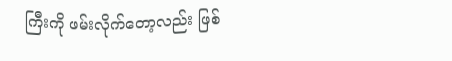ကြီးကို ဖမ်းလိုက်တော့လည်း ဖြစ်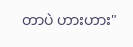တာပဲ ဟားဟား"